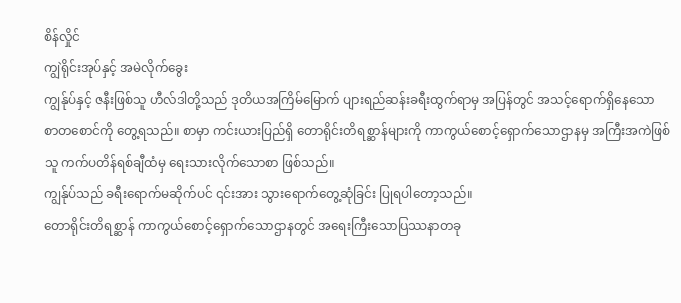စိန်လှိုင်
ကျွဲရိုင်းအုပ်နှင့် အမဲလိုက်ခွေး
ကျွန်ုပ်နှင့် ဇနီးဖြစ်သူ ဟီလ်ဒါတို့သည် ဒုတိယအကြိမ်မြောက် ပျားရည်ဆန်းခရီးထွက်ရာမှ အပြန်တွင် အသင့်ရောက်ရှိနေသော စာတစောင်ကို တွေ့ရသည်။ စာမှာ ကင်းယားပြည်ရှိ တောရိုင်းတိရစ္ဆာန်များကို ကာကွယ်စောင့်ရှောက်သောဌာနမှ အကြီးအကဲဖြစ်သူ ကက်ပတိန်ရစ်ချီထံမှ ရေးသားလိုက်သောစာ ဖြစ်သည်။
ကျွန်ုပ်သည် ခရီးရောက်မဆိုက်ပင် ၎င်းအား သွားရောက်တွေ့ဆုံခြင်း ပြုရပါတော့သည်။
တောရိုင်းတိရစ္ဆာန် ကာကွယ်စောင့်ရှောက်သောဌာနတွင် အရေးကြီးသောပြဿနာတခု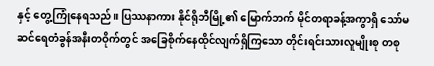နှင့် တွေ့ကြုံနေရသည်။ ပြဿနာကား နိုင်ရိုဘီမြို့၏ မြောက်ဘက် မိုင်တရာခန့်အကွာရှိ သော်မဆင်ရေတံခွန်အနီးတဝိုက်တွင် အခြေစိုက်နေထိုင်လျက်ရှိကြသော တိုင်းရင်းသားလူမျိုးစု တစု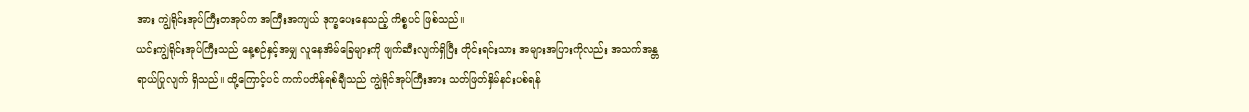အား ကျွဲရိုင်းအုပ်ကြီးတအုပ်က အကြီးအကျယ် ဒုက္ခပေးနေသည့် ကိစ္စပင် ဖြစ်သည်။
ယင်းကျွဲရိုင်းအုပ်ကြီးသည် နေ့စဉ်နှင့်အမျှ လူနေအိမ်ခြေများကို ဖျက်ဆီးလျက်ရှိပြီး တိုင်းရင်းသား အများအပြားကိုလည်း အသက်အန္တရာယ်ပြုလျက် ရှိသည်။ ထို့ကြောင့်ပင် ကက်ပတိန်ရစ်ချီသည် ကျွဲရိုင်အုပ်ကြီးအား သတ်ဖြတ်နှိမ်နင်းပစ်ရန်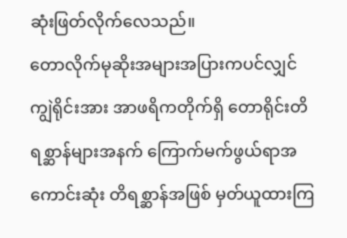ဆုံးဖြတ်လိုက်လေသည်။
တောလိုက်မုဆိုးအများအပြားကပင်လျှင် ကျွဲရိုင်းအား အာဖရိကတိုက်ရှိ တောရိုင်းတိရစ္ဆာန်များအနက် ကြောက်မက်ဖွယ်ရာအကောင်းဆုံး တိရစ္ဆာန်အဖြစ် မှတ်ယူထားကြ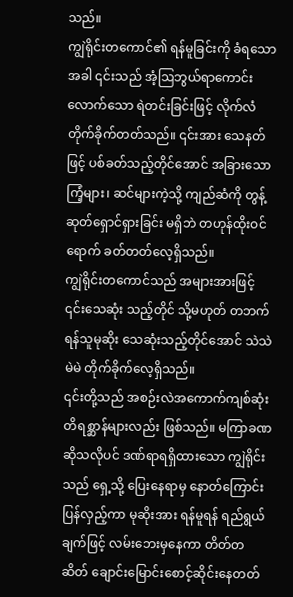သည်။
ကျွဲရိုင်းတကောင်၏ ရန်မူခြင်းကို ခံရသောအခါ ၎င်းသည် အံ့ဩဘွယ်ရာကောင်းလောက်သော ရဲတင်းခြင်းဖြင့် လိုက်လံတိုက်ခိုက်တတ်သည်။ ၎င်းအား သေနတ်ဖြင့် ပစ်ခတ်သည့်တိုင်အောင် အခြားသော ကြံ့များ၊ ဆင်များကဲ့သို့ ကျည်ဆံကို တွန့်ဆုတ်ရှောင်ရှားခြင်း မရှိဘဲ တဟုန်ထိုးဝင်ရောက် ခတ်တတ်လေ့ရှိသည်။
ကျွဲရိုင်းတကောင်သည် အများအားဖြင့် ၎င်းသေဆုံး သည့်တိုင် သို့မဟုတ် တဘက်ရန်သူမုဆိုး သေဆုံးသည့်တိုင်အောင် သဲသဲမဲမဲ တိုက်ခိုက်လေ့ရှိသည်။
၎င်းတို့သည် အစဉ်းလဲအကောက်ကျစ်ဆုံး တိရစ္ဆာန်များလည်း ဖြစ်သည်။ မကြာခဏဆိုသလိုပင် ဒဏ်ရာရရှိထားသော ကျွဲရိုင်းသည် ရှေ့သို့ ပြေးနေရာမှ နောတ်ကြောင်းပြန်လှည့်ကာ မုဆိုးအား ရန်မူရန် ရည်ရွယ်ချက်ဖြင့် လမ်းဘေးမှနေကာ တိတ်တဆိတ် ချောင်းမြောင်းစောင့်ဆိုင်းနေတတ်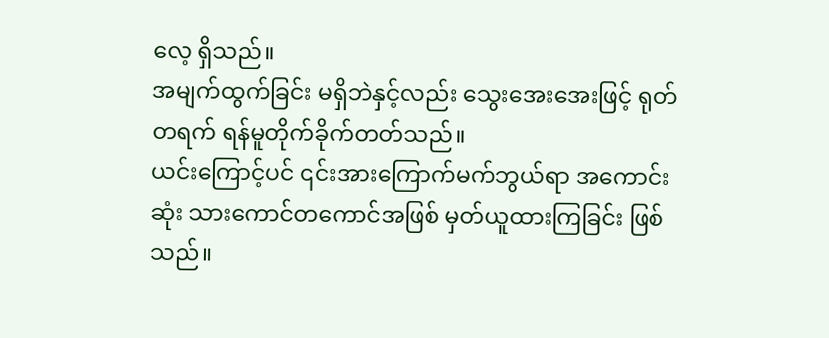လေ့ ရှိသည်။
အမျက်ထွက်ခြင်း မရှိဘဲနှင့်လည်း သွေးအေးအေးဖြင့် ရုတ်တရက် ရန်မူတိုက်ခိုက်တတ်သည်။
ယင်းကြောင့်ပင် ၎င်းအားကြောက်မက်ဘွယ်ရာ အကောင်းဆုံး သားကောင်တကောင်အဖြစ် မှတ်ယူထားကြခြင်း ဖြစ်သည်။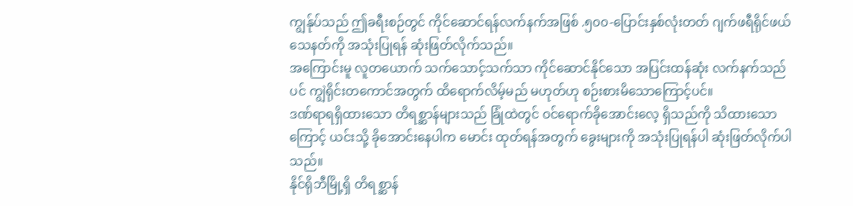ကျွန်ုပ်သည် ဤခရီးစဉ်တွင် ကိုင်ဆောင်ရန်လက်နက်အဖြစ် .၅၀၀-ပြောင်းနှစ်လုံးတတ် ဂျက်ဖရီရိုင်ဖယ်သေနတ်ကို အသုံးပြုရန် ဆုံးဖြတ်လိုက်သည်။
အကြောင်းမူ လူတယောက် သက်သောင့်သက်သာ ကိုင်ဆောင်နိုင်သော အပြင်းထန်ဆုံး လက်နက်သည်ပင် ကျွဲရိုင်းတကောင်အတွက် ထိရောက်လိမ့်မည် မဟုတ်ဟု စဉ်းစားမိသောကြောင့်ပင်။
ဒဏ်ရာရရှိထားသော တိရစ္ဆာန်များသည် ခြုံထဲတွင် ဝင်ရောက်ခိုအောင်းလေ့ ရှိသည်ကို သိထားသောကြောင့် ယင်းသို့ ခိုအောင်းနေပါက မောင်း ထုတ်ရန်အတွက် ခွေးများကို အသုံးပြုရန်ပါ ဆုံးဖြတ်လိုက်ပါသည်။
နိုင်ရိုဘီမြို့ရှိ တိရစ္ဆာန်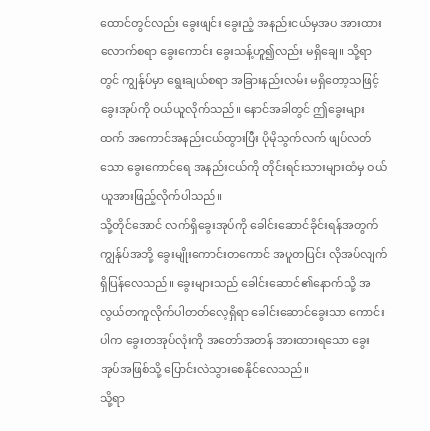ထောင်တွင်လည်း ခွေးဖျင်း ခွေးညံ့ အနည်းငယ်မှအပ အားထားလောက်စရာ ခွေးကောင်း ခွေးသန့်ဟူ၍လည်း မရှိချေ။ သို့ရာတွင် ကျွန်ုပ်မှာ ရွေးချယ်စရာ အခြားနည်းလမ်း မရှိတော့သဖြင့် ခွေးအုပ်ကို ဝယ်ယူလိုက်သည်။ နောင်အခါတွင် ဤခွေးများထက် အကောင်အနည်းငယ်ထွားပြီး ပိုမိုသွက်လက် ဖျပ်လတ်သော ခွေးကောင်ရေ အနည်းငယ်ကို တိုင်းရင်းသားများထံမှ ဝယ်ယူအားဖြည့်လိုက်ပါသည်။
သို့တိုင်အောင် လက်ရှိခွေးအုပ်ကို ခေါင်းဆောင်ခိုင်းရန်အတွက် ကျွန်ုပ်အဘို့ ခွေးမျိုးကောင်းတကောင် အပူတပြင်း လိုအပ်လျက် ရှိပြန်လေသည်။ ခွေးများသည် ခေါင်းဆောင်၏နောက်သို့ အလွယ်တကူလိုက်ပါတတ်လေ့ရှိရာ ခေါင်းဆောင်ခွေးသာ ကောင်းပါက ခွေးတအုပ်လုံးကို အတော်အတန် အားထားရသော ခွေးအုပ်အဖြစ်သို့ ပြောင်းလဲသွားစေနိုင်လေသည်။
သို့ရာ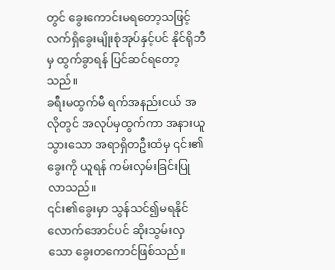တွင် ခွေးကောင်းမရတော့သဖြင့် လက်ရှိခွေးမျိုးစုံအုပ်နှင့်ပင် နိုင်ရိုဘီမှ ထွက်ခွာရန် ပြင်ဆင်ရတော့သည်။
ခရီးမထွက်မီ ရက်အနည်းငယ် အလိုတွင် အလုပ်မှထွက်ကာ အနားယူသွားသော အရာရှိတဦးထံမှ ၎င်း၏ခွေးကို ယူရန် ကမ်းလှမ်းခြင်းပြုလာသည်။
၎င်း၏ခွေးမှာ သွန်သင်၍မရနိုင်လောက်အောင်ပင် ဆိုးသွမ်းလှသော ခွေးတကောင်ဖြစ်သည်။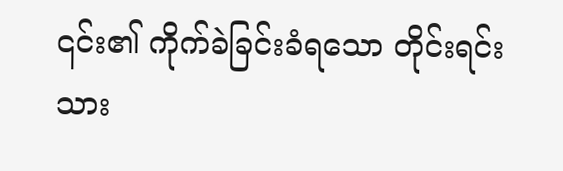၎င်း၏ ကိုက်ခဲခြင်းခံရသော တိုင်းရင်းသား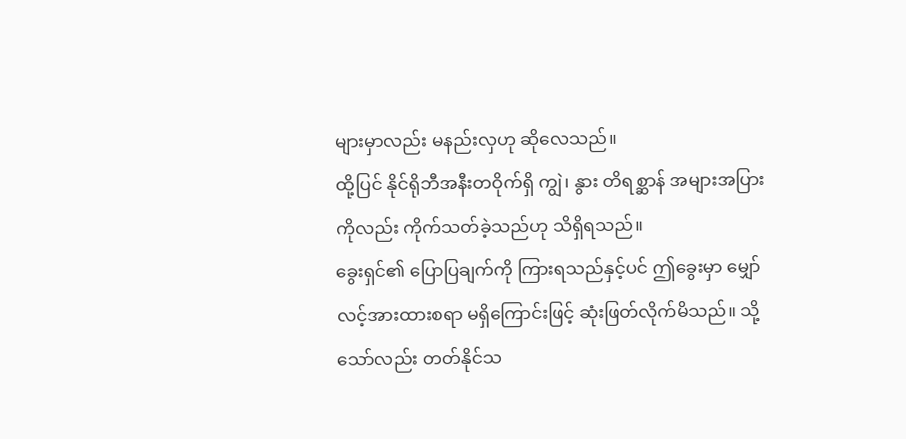များမှာလည်း မနည်းလှဟု ဆိုလေသည်။
ထို့ပြင် နိုင်ရိုဘီအနီးတဝိုက်ရှိ ကျွဲ၊ နွား တိရစ္ဆာန် အများအပြားကိုလည်း ကိုက်သတ်ခဲ့သည်ဟု သိရှိရသည်။
ခွေးရှင်၏ ပြောပြချက်ကို ကြားရသည်နှင့်ပင် ဤခွေးမှာ မျှော်လင့်အားထားစရာ မရှိကြောင်းဖြင့် ဆုံးဖြတ်လိုက်မိသည်။ သို့သော်လည်း တတ်နိုင်သ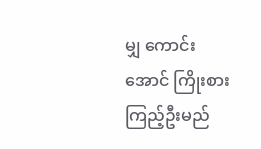မျှ ကောင်းအောင် ကြိုးစားကြည့်ဦးမည်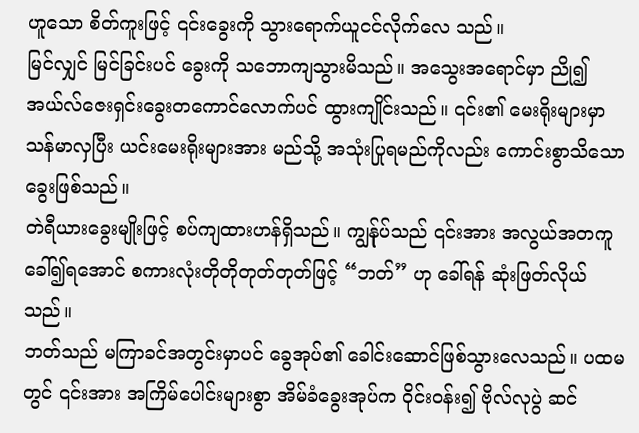ဟူသော စိတ်ကူးဖြင့် ၎င်းခွေးကို သွားရောက်ယူငင်လိုက်လေ သည်။
မြင်လျှင် မြင်ခြင်းပင် ခွေးကို သဘောကျသွားမိသည်။ အသွေးအရောင်မှာ ညို၍ အယ်လ်ဇေးရှင်းခွေးတကောင်လောက်ပင် ထွားကျိုင်းသည်။ ၎င်း၏ မေးရိုးများမှာ သန်မာလှပြီး ယင်းမေးရိုးများအား မည်သို့ အသုံးပြုရမည်ကိုလည်း ကောင်းစွာသိသော ခွေးဖြစ်သည်။
တဲရီယားခွေးမျိုးဖြင့် စပ်ကျထားဟန်ရှိသည်။ ကျွန်ုပ်သည် ၎င်းအား အလွယ်အတကူ ခေါ်၍ရအောင် စကားလုံးတိုတိုတုတ်တုတ်ဖြင့် “ဘတ်” ဟု ခေါ်ရန် ဆုံးဖြတ်လိုယ်သည်။
ဘတ်သည် မကြာခင်အတွင်းမှာပင် ခွေအုပ်၏ ခေါင်းဆောင်ဖြစ်သွားလေသည်။ ပထမတွင် ၎င်းအား အကြိမ်ပေါင်းများစွာ အိမ်ခံခွေးအုပ်က ဝိုင်းဝန်း၍ ဗိုလ်လုပွဲ ဆင်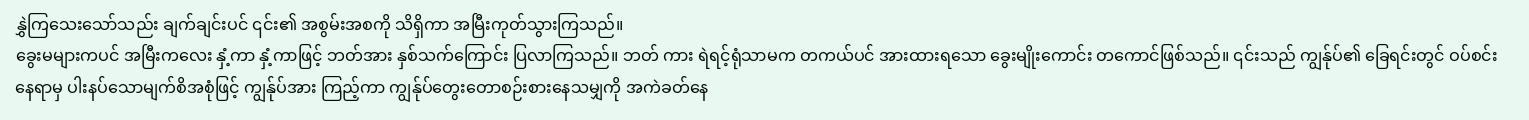နွှဲကြသေးသော်သည်း ချက်ချင်းပင် ၎င်း၏ အစွမ်းအစကို သိရှိကာ အမြီးကုတ်သွားကြသည်။
ခွေးမများကပင် အမြီးကလေး နှံ့ကာ နှံ့ကာဖြင့် ဘတ်အား နှစ်သက်ကြောင်း ပြလာကြသည်။ ဘတ် ကား ရဲရင့်ရုံသာမက တကယ်ပင် အားထားရသော ခွေးမျိုးကောင်း တကောင်ဖြစ်သည်။ ၎င်းသည် ကျွန်ုပ်၏ ခြေရင်းတွင် ဝပ်စင်းနေရာမှ ပါးနပ်သောမျက်စိအစုံဖြင့် ကျွန်ုပ်အား ကြည့်ကာ ကျွန်ုပ်တွေးတောစဉ်းစားနေသမျှကို အကဲခတ်နေ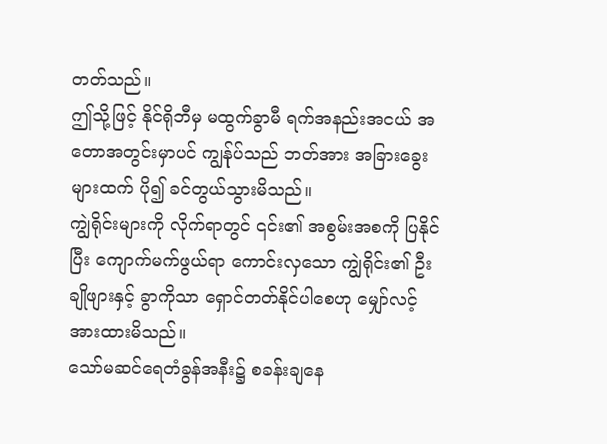တတ်သည်။
ဤသို့ဖြင့် နိုင်ရိုဘီမှ မထွက်ခွာမီ ရက်အနည်းအငယ် အတောအတွင်းမှာပင် ကျွန်ုပ်သည် ဘတ်အား အခြားခွေးများထက် ပို၍ ခင်တွယ်သွားမိသည်။
ကျွဲရိုင်းများကို လိုက်ရာတွင် ၎င်း၏ အစွမ်းအစကို ပြနိုင်ပြီး ကျောက်မက်ဖွယ်ရာ ကောင်းလှသော ကျွဲရိုင်း၏ ဦးချိုဖျားနှင့် ခွာကိုသာ ရှောင်တတ်နိုင်ပါစေဟု မျှော်လင့်အားထားမိသည်။
သော်မဆင်ရေတံခွန်အနီး၌ စခန်းချနေ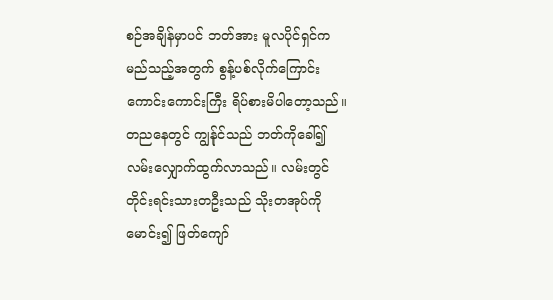စဉ်အချိန်မှာပင် ဘတ်အား မူလပိုင်ရှင်က မည်သည့်အတွက် စွန့်ပစ်လိုက်ကြောင်း ကောင်းကောင်းကြီး ရိပ်စားမိပါတော့သည်။
တညနေတွင် ကျွန်ုင်သည် ဘတ်ကိုခေါ်၍ လမ်းလျှောက်ထွက်လာသည်။ လမ်းတွင် တိုင်းရင်းသားတဦးသည် သိုးတအုပ်ကို မောင်း၍ ဖြတ်ကျော်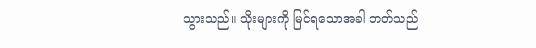သွားသည်။ သိုးများကို မြင်ရသောအခါ ဘတ်သည်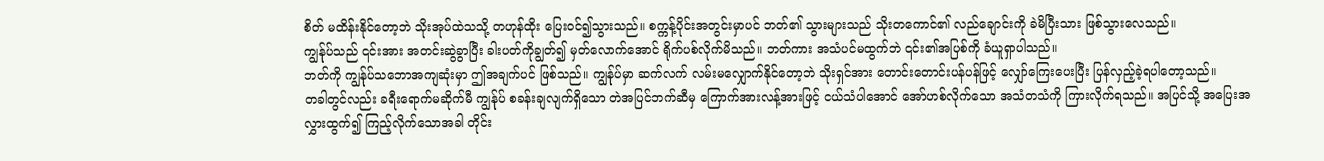စိတ် မထိန်းနိုင်တော့ဘဲ သိုးအုပ်ထဲသသို့ တဟုန်ထိုး ပြေးဝင်၍သွားသည်။ စက္ကန့်ပိုင်းအတွင်းမှာပင် ဘတ်၏ သွားများသည် သိုးတကောင်၏ လည်ချောင်းကို ခဲမိပြီးသား ဖြစ်သွားလေသည်။
ကျွန်ုပ်သည် ၎င်းအား အတင်းဆွဲခွာပြီး ခါးပတ်ကိုချွတ်၍ မှတ်လောက်အောင် ရိုက်ပစ်လိုက်မိသည်။ ဘတ်ကား အသံပင်မထွက်ဘဲ ၎င်း၏အပြစ်ကို ခံယူရှာပါသည်။
ဘတ်ကို ကျွန်ုပ်သဘောအကျဆုံးမှာ ဤအချက်ပင် ဖြစ်သည်။ ကျွန်ုပ်မှာ ဆက်လက် လမ်းမလျှောက်နိုင်တော့ဘဲ သိုးရှင်အား တောင်းတောင်းပန်ပန်ဖြင့် လျှော်ကြေးပေးပြီး ပြန်လှည့်ခဲ့ရပါတော့သည်။
တခါတွင်လည်း ခရီးရောက်မဆိုက်မီ ကျွန်ုပ် စခန်းချလျက်ရှိသော တဲအပြင်ဘက်ဆီမှ ကြောက်အားလန့်အားဖြင့် ငယ်သံပါအောင် အော်ဟစ်လိုက်သော အသံတသံကို ကြားလိုက်ရသည်။ အပြင်သို့ အပြေးအလွှားထွက်၍ ကြည့်လိုက်သောအခါ တိုင်း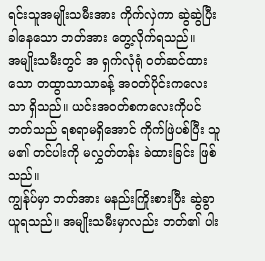ရင်းသူအမျိုးသမီးအား ကိုက်လှဲကာ ဆွဲဆွဲပြီး ခါနေသော ဘတ်အား တွေ့လိုက်ရသည်။
အမျိုးသမီးတွင် အ ရှက်လုံရုံ ဝတ်ဆင်ထားသော တထွာသာသာခန့် အဝတ်ပိုင်းကလေးသာ ရှိသည်။ ယင်းအဝတ်စကလေးကိုပင် ဘတ်သည် ရစရာမရှိအောင် ကိုက်ဖြဲပစ်ပြီး သူမ၏ တင်ပါးကို မလွှတ်တန်း ခဲထားခြင်း ဖြစ်သည်။
ကျွန်ုပ်မှာ ဘတ်အား မနည်းကြိုးစားပြီး ဆွဲခွာယူရသည်။ အမျိုးသမီးမှာလည်း ဘတ်၏ ပါး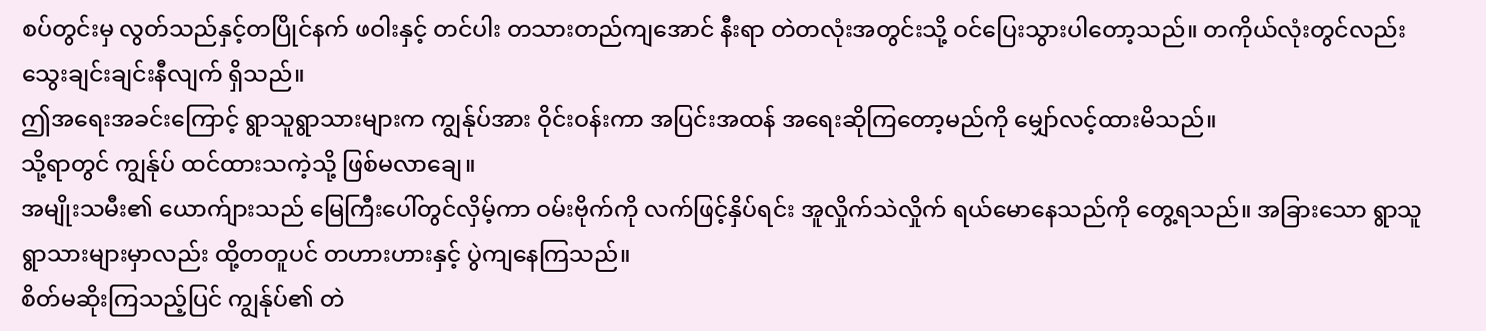စပ်တွင်းမှ လွတ်သည်နှင့်တပြိုင်နက် ဖဝါးနှင့် တင်ပါး တသားတည်ကျအောင် နီးရာ တဲတလုံးအတွင်းသို့ ဝင်ပြေးသွားပါတော့သည်။ တကိုယ်လုံးတွင်လည်း သွေးချင်းချင်းနီလျက် ရှိသည်။
ဤအရေးအခင်းကြောင့် ရွာသူရွာသားများက ကျွန်ုပ်အား ဝိုင်းဝန်းကာ အပြင်းအထန် အရေးဆိုကြတော့မည်ကို မျှော်လင့်ထားမိသည်။
သို့ရာတွင် ကျွန်ုပ် ထင်ထားသကဲ့သို့ ဖြစ်မလာချေ။
အမျိုးသမီး၏ ယောက်ျားသည် မြေကြီးပေါ်တွင်လှိမ့်ကာ ဝမ်းဗိုက်ကို လက်ဖြင့်နှိပ်ရင်း အူလှိုက်သဲလှိုက် ရယ်မောနေသည်ကို တွေ့ရသည်။ အခြားသော ရွာသူရွာသားများမှာလည်း ထို့တတူပင် တဟားဟားနှင့် ပွဲကျနေကြသည်။
စိတ်မဆိုးကြသည့်ပြင် ကျွန်ုပ်၏ တဲ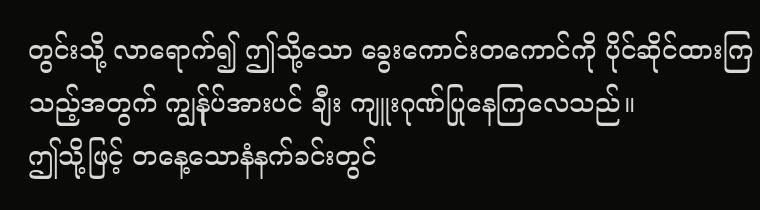တွင်းသို့ လာရောက်၍ ဤသို့သော ခွေးကောင်းတကောင်ကို ပိုင်ဆိုင်ထားကြသည့်အတွက် ကျွန်ုပ်အားပင် ချီး ကျူးဂုဏ်ပြုနေကြလေသည်။
ဤသို့ဖြင့် တနေ့သောနံနက်ခင်းတွင်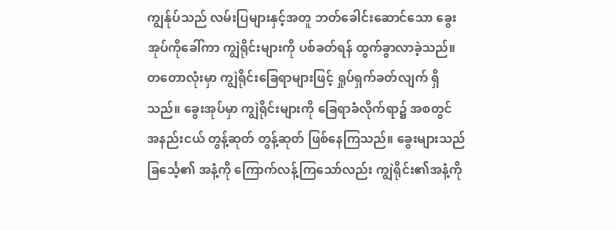ကျွန်ုပ်သည် လမ်းပြများနှင့်အတူ ဘတ်ခေါင်းဆောင်သော ခွေးအုပ်ကိုခေါ်ကာ ကျွဲရိုင်းများကို ပစ်ခတ်ရန် ထွက်ခွာလာခဲ့သည်။
တတောလုံးမှာ ကျွဲရိုင်းခြေရာများဖြင့် ရှုပ်ရှက်ခတ်လျက် ရှိသည်။ ခွေးအုပ်မှာ ကျွဲရိုင်းများကို ခြေရာခံလိုက်ရာ၌ အစတွင် အနည်းငယ် တွန့်ဆုတ် တွန့်ဆုတ် ဖြစ်နေကြသည်။ ခွေးများသည် ခြင်္သေ့၏ အနံ့ကို ကြောက်လန့်ကြသော်လည်း ကျွဲရိုင်း၏အနံ့ကို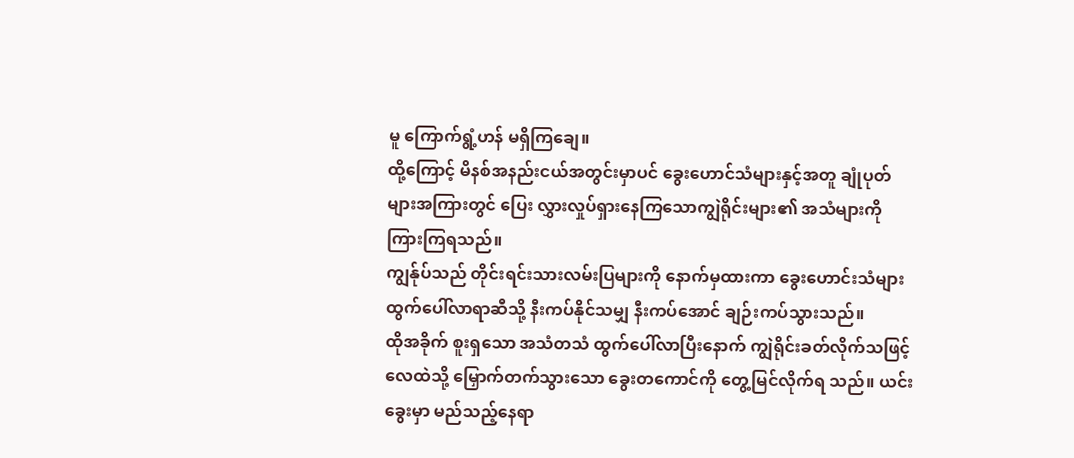မူ ကြောက်ရွံ့ဟန် မရှိကြချေ။
ထို့ကြောင့် မိနစ်အနည်းငယ်အတွင်းမှာပင် ခွေးဟောင်သံများနှင့်အတူ ချုံပုတ်များအကြားတွင် ပြေး လွှားလှုပ်ရှားနေကြသောကျွဲရိုင်းများ၏ အသံများကို ကြားကြရသည်။
ကျွန်ုပ်သည် တိုင်းရင်းသားလမ်းပြများကို နောက်မှထားကာ ခွေးဟောင်းသံများ ထွက်ပေါ်လာရာဆီသို့ နီးကပ်နိုင်သမျှ နီးကပ်အောင် ချဉ်းကပ်သွားသည်။
ထိုအခိုက် စူးရှသော အသံတသံ ထွက်ပေါ်လာပြီးနောက် ကျွဲရိုင်းခတ်လိုက်သဖြင့် လေထဲသို့ မြှောက်တက်သွားသော ခွေးတကောင်ကို တွေ့မြင်လိုက်ရ သည်။ ယင်းခွေးမှာ မည်သည့်နေရာ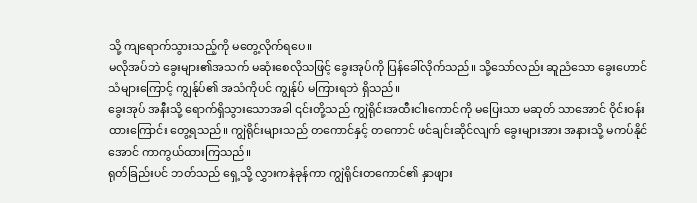သို့ ကျရောက်သွားသည့်ကို မတွေ့လိုက်ရပေ။
မလိုအပ်ဘဲ ခွေးများ၏အသက် မဆုံးစေလိုသဖြင့် ခွေးအုပ်ကို ပြန်ခေါ်လိုက်သည်။ သို့သော်လည်း ဆူညံသော ခွေးဟောင်သံများကြောင့် ကျွန်ုပ်၏ အသံကိုပင် ကျွန်ုပ် မကြားရဘဲ ရှိသည်။
ခွေးအုပ် အနီးသို့ ရောက်ရှိသွားသောအခါ ၎င်းတို့သည် ကျွဲရိုင်းအထီးငါးကောင်ကို မပြေးသာ မဆုတ် သာအောင် ဝိုင်းဝန်းထားကြောင်း တွေ့ရသည်။ ကျွဲရိုင်းများသည် တကောင်နှင့် တကောင် ဖင်ချင်းဆိုင်လျက် ခွေးများအား အနားသို့ မကပ်နိုင်အောင် ကာကွယ်ထားကြသည်။
ရုတ်ခြည်းပင် ဘတ်သည် ရှေ့သို့ လွှားကနဲခုန်ကာ ကျွဲရိုင်းတကောင်၏ နှာဖျား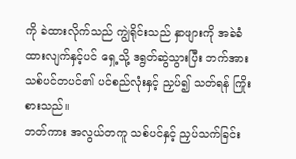ကို ခဲထားလိုက်သည် ကျွဲရိုင်းသည် နှာဖျားကို အခဲခံထားလျက်နှင့်ပင် ရှေ့သို့ ဒရွတ်ဆွဲသွားပြီး ဘက်အား သစ်ပင်တပင်၏ ပင်စည်လုံးနှင့် ညှပ်၍ သတ်ရန် ကြိုးစားသည်။
ဘတ်ကား အလွယ်တကူ သစ်ပင်နှင့် ညှပ်သက်ခြင်း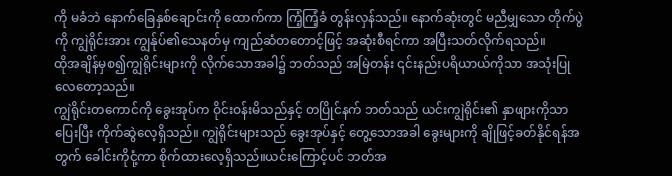ကို မခံဘဲ နောက်ခြေနှစ်ချောင်းကို ထောက်ကာ ကြံ့ကြံ့ခံ တွန်းလှန်သည်။ နောက်ဆုံးတွင် မညီမျှသော တိုက်ပွဲကို ကျွဲရိုင်းအား ကျွန်ုပ်၏သေနတ်မှ ကျည်ဆံတတောင့်ဖြင့် အဆုံးစီရင်ကာ အပြီးသတ်လိုက်ရသည်။
ထိုအချိန်မှစ၍ကျွဲရိုင်းများကို လိုက်သောအခါ၌ ဘတ်သည် အမြဲတန်း ၎င်းနည်းပရိယာယ်ကိုသာ အသုံးပြုလေတော့သည်။
ကျွဲရိုင်းတကောင်ကို ခွေးအုပ်က ဝိုင်းဝန်းမိသည်နှင့် တပြိုင်နက် ဘတ်သည် ယင်းကျွဲရိုင်း၏ နှာဖျားကိုသာ ပြေးပြီး ကိုက်ဆွဲလေ့ရှိသည်။ ကျွဲရိုင်းများသည် ခွေးအုပ်နှင့် တွေ့သောအခါ ခွေးများကို ချိုဖြင့်ခတ်နိုင်ရန်အတွက် ခေါင်းကိုငုံ့ကာ စိုက်ထားလေ့ရှိသည်။ယင်းကြောင့်ပင် ဘတ်အ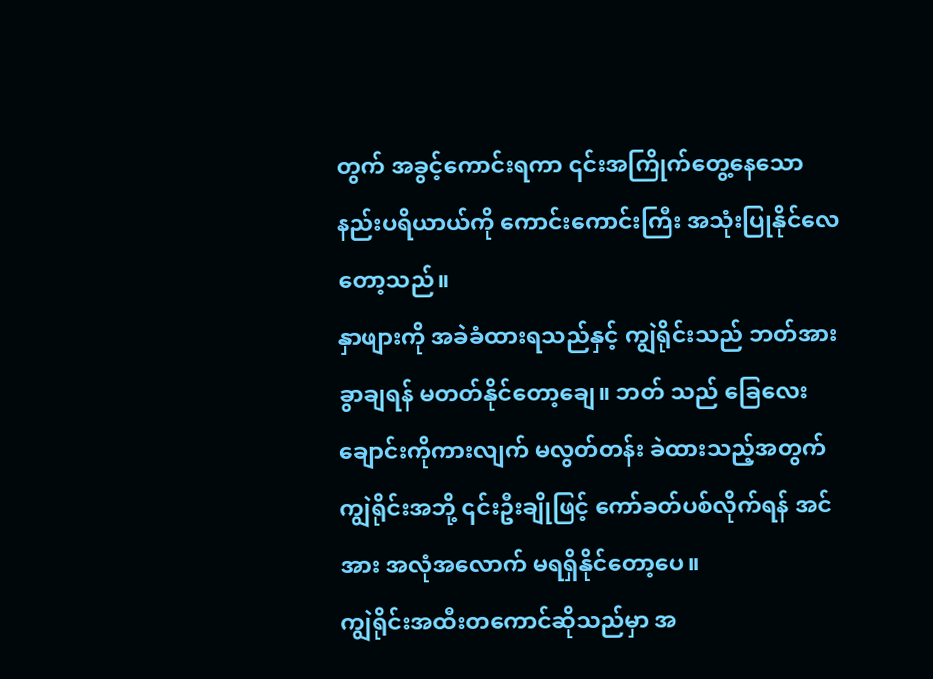တွက် အခွင့်ကောင်းရကာ ၎င်းအကြိုက်တွေ့နေသော နည်းပရိယာယ်ကို ကောင်းကောင်းကြီး အသုံးပြုနိုင်လေတော့သည်။
နှာဖျားကို အခဲခံထားရသည်နှင့် ကျွဲရိုင်းသည် ဘတ်အား ခွာချရန် မတတ်နိုင်တော့ချေ။ ဘတ် သည် ခြေလေးချောင်းကိုကားလျက် မလွတ်တန်း ခဲထားသည့်အတွက် ကျွဲရိုင်းအဘို့ ၎င်းဦးချိုဖြင့် ကော်ခတ်ပစ်လိုက်ရန် အင်အား အလုံအလောက် မရရှိနိုင်တော့ပေ။
ကျွဲရိုင်းအထီးတကောင်ဆိုသည်မှာ အ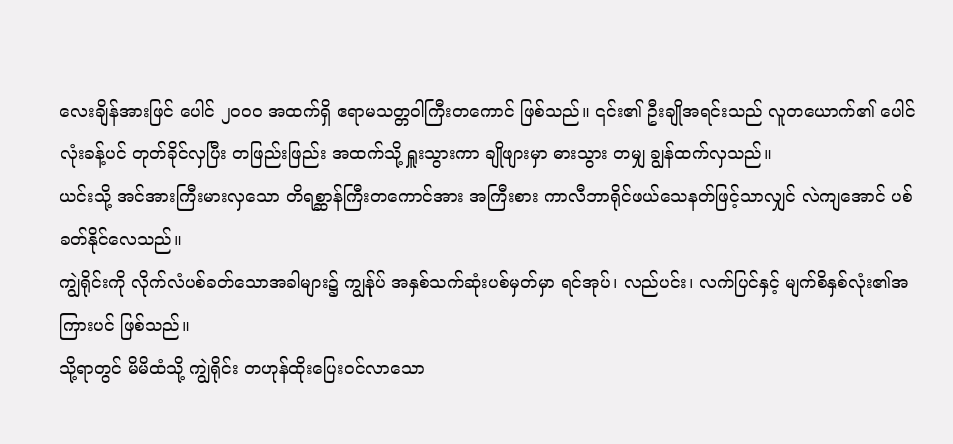လေးချိန်အားဖြင် ပေါင် ၂ဝဝဝ အထက်ရှိ ဧရာမသတ္တဝါကြီးတကောင် ဖြစ်သည်။ ၎င်း၏ ဦးချိုအရင်းသည် လူတယောက်၏ ပေါင်လုံးခန့်ပင် တုတ်ခိုင်လှပြီး တဖြည်းဖြည်း အထက်သို့ ရှူးသွားကာ ချိုဖျားမှာ ဓားသွား တမျှ ချွန်ထက်လှသည်။
ယင်းသို့ အင်အားကြီးမားလှသော တိရစ္ဆာန်ကြီးတကောင်အား အကြီးစား ကာလီဘာရိုင်ဖယ်သေနတ်ဖြင့်သာလျှင် လဲကျအောင် ပစ်ခတ်နိုင်လေသည်။
ကျွဲရိုင်းကို လိုက်လံပစ်ခတ်သောအခါများ၌ ကျွန်ုပ် အနှစ်သက်ဆုံးပစ်မှတ်မှာ ရင်အုပ်၊ လည်ပင်း၊ လက်ပြင်နှင့် မျက်စိနှစ်လုံး၏အကြားပင် ဖြစ်သည်။
သို့ရာတွင် မိမိထံသို့ ကျွဲရိုင်း တဟုန်ထိုးပြေးဝင်လာသော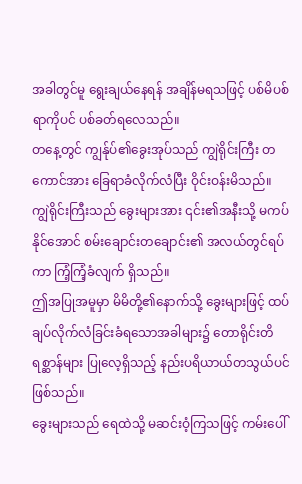အခါတွင်မူ ရွေးချယ်နေရန် အချိန်မရသဖြင့် ပစ်မိပစ်ရာကိုပင် ပစ်ခတ်ရလေသည်။
တနေ့တွင် ကျွန်ုပ်၏ခွေးအုပ်သည် ကျွဲရိုင်းကြီး တကောင်အား ခြေရာခံလိုက်လံပြီး ဝိုင်းဝန်းမိသည်။
ကျွဲရိုင်းကြီးသည် ခွေးများအား ၎င်း၏အနီးသို့ မကပ်နိုင်အောင် စမ်းချောင်းတချောင်း၏ အလယ်တွင်ရပ်ကာ ကြံ့ကြံ့ခံလျက် ရှိသည်။
ဤအပြုအမူမှာ မိမိတို့၏နောက်သို့ ခွေးများဖြင့် ထပ်ချပ်လိုက်လံခြင်းခံရသောအခါများ၌ တောရိုင်းတိရစ္ဆာန်များ ပြုလေ့ရှိသည့် နည်းပရိယာယ်တသွယ်ပင် ဖြစ်သည်။
ခွေးများသည် ရေထဲသို့ မဆင်းဝံ့ကြသဖြင့် ကမ်းပေါ်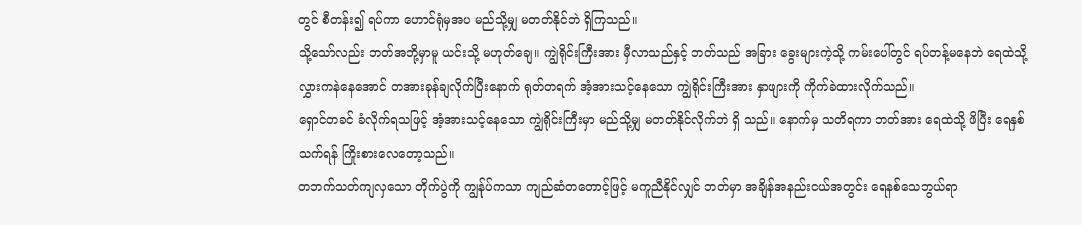တွင် စီတန်း၍ ရပ်ကာ ဟောင်ရုံမှအပ မည်သို့မျှ မတတ်နိုင်ဘဲ ရှိကြသည်။
သို့သော်လည်း ဘတ်အဘို့မှာမူ ယင်းသို့ မဟုတ်ချေ။ ကျွဲရိုင်းကြီးအား မှီလာသည်နှင့် ဘတ်သည် အခြား ခွေးများကဲ့သို့ ကမ်းပေါ်တွင် ရပ်တန့်မနေဘဲ ရေထဲသို့ လွှားကနဲနေအောင် တအားခုန်ချလိုက်ပြီးနောက် ရုတ်တရက် အံ့အားသင့်နေသော ကျွဲရိုင်းကြီးအား နှာဖျားကို ကိုက်ခဲထားလိုက်သည်။
ရှောင်တခင် ခံလိုက်ရသဖြင့် အံ့အားသင့်နေသော ကျွဲရိုင်းကြီးမှာ မည်သို့မျှ မတတ်နိုင်လိုက်ဘဲ ရှိ သည်။ နောက်မှ သတိရကာ ဘတ်အား ရေထဲသို့ ဖိပြီး ရေနှစ်သက်ရန် ကြိုးစားလေတော့သည်။
တဘက်သတ်ကျလှသော တိုက်ပွဲကို ကျွန်ုပ်ကသာ ကျည်ဆံတတောင့်ဖြင့် မကူညီနိုင်လျှင် ဘတ်မှာ အချိန်အနည်းငယ်အတွင်း ရေနစ်သေဘွယ်ရာ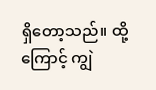ရှိတော့သည်။ ထို့ကြောင့် ကျွဲ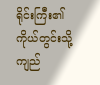ရိုင်းကြီး၏ ကိုယ်တွင်းသို့ ကျည်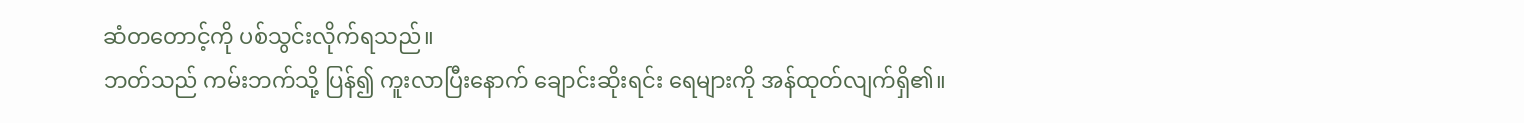ဆံတတောင့်ကို ပစ်သွင်းလိုက်ရသည်။
ဘတ်သည် ကမ်းဘက်သို့ ပြန်၍ ကူးလာပြီးနောက် ချောင်းဆိုးရင်း ရေများကို အန်ထုတ်လျက်ရှိ၏။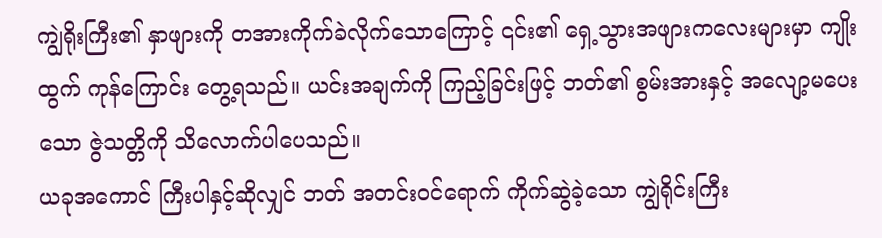ကျွဲရိုးကြီး၏ နှာဖျားကို တအားကိုက်ခဲလိုက်သောကြောင့် ၎င်း၏ ရှေ့သွားအဖျားကလေးများမှာ ကျိုးထွက် ကုန်ကြောင်း တွေ့ရသည်။ ယင်းအချက်ကို ကြည့်ခြင်းဖြင့် ဘတ်၏ စွမ်းအားနှင့် အလျော့မပေးသော ဇွဲသတ္တိကို သိလောက်ပါပေသည်။
ယခုအကောင် ကြီးပါနှင့်ဆိုလျှင် ဘတ် အတင်းဝင်ရောက် ကိုက်ဆွဲခဲ့သော ကျွဲရိုင်းကြီး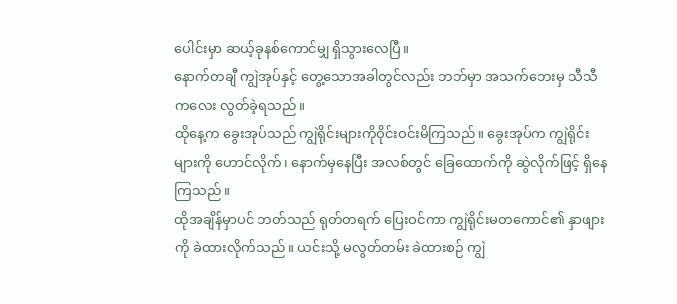ပေါင်းမှာ ဆယ့်ခုနစ်ကောင်မျှ ရှိသွားလေပြီ။
နောက်တချီ ကျွဲအုပ်နှင့် တွေ့သောအခါတွင်လည်း ဘဘ်မှာ အသက်ဘေးမှ သီသီကလေး လွတ်ခဲ့ရသည်။
ထိုနေ့က ခွေးအုပ်သည် ကျွဲရိုင်းများကိုဝိုင်းဝင်းမိကြသည်။ ခွေးအုပ်က ကျွဲရိုင်းများကို ဟောင်လိုက်၊ နောက်မှနေပြီး အလစ်တွင် ခြေထောက်ကို ဆွဲလိုက်ဖြင့် ရှိနေကြသည်။
ထိုအချိန်မှာပင် ဘတ်သည် ရုတ်တရက် ပြေးဝင်ကာ ကျွဲရိုင်းမတကောင်၏ နှာဖျားကို ခဲထားလိုက်သည်။ ယင်းသို့ မလွတ်တမ်း ခဲထားစဉ် ကျွဲ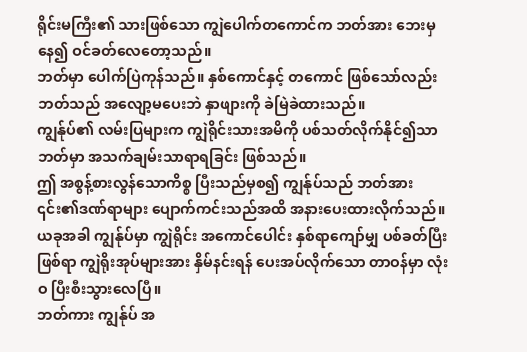ရိုင်းမကြီး၏ သားဖြစ်သော ကျွဲပေါက်တကောင်က ဘတ်အား ဘေးမှနေ၍ ဝင်ခတ်လေတော့သည်။
ဘတ်မှာ ပေါက်ပြဲကုန်သည်။ နှစ်ကောင်နှင့် တကောင် ဖြစ်သော်လည်း ဘတ်သည် အလျော့မပေးဘဲ နှာဖျားကို ခဲမြဲခဲထားသည်။
ကျွန်ုပ်၏ လမ်းပြများက ကျွဲရိုင်းသားအမိကို ပစ်သတ်လိုက်နိုင်၍သာ ဘတ်မှာ အသက်ချမ်းသာရာရခြင်း ဖြစ်သည်။
ဤ အစွန့်စားလွန်သောကိစ္စ ပြီးသည်မှစ၍ ကျွန်ုပ်သည် ဘတ်အား ၎င်း၏ဒဏ်ရာများ ပျောက်ကင်းသည်အထိ အနားပေးထားလိုက်သည်။
ယခုအခါ ကျွန်ုပ်မှာ ကျွဲရိုင်း အကောင်ပေါင်း နှစ်ရာကျော်မျှ ပစ်ခတ်ပြီးဖြစ်ရာ ကျွဲရိုးအုပ်များအား နှိမ်နင်းရန် ပေးအပ်လိုက်သော တာဝန်မှာ လုံးဝ ပြီးစီးသွားလေပြီ။
ဘတ်ကား ကျွန်ုပ် အ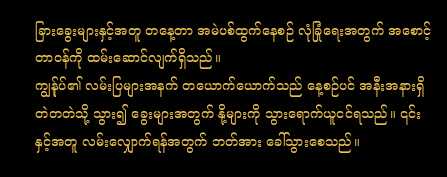ခြားခွေးများနှင့်အတူ တနေ့တာ အမဲပစ်ထွက်နေစဉ် လုံခြုံရေးအတွက် အစောင့် တာဝန်ကို ထမ်းဆောင်လျက်ရှိသည်။
ကျွန်ုပ်၏ လမ်းပြများအနက် တယောက်ယောက်သည် နေ့စဉ်ပင် အနီးအနားရှိ တဲတတဲသို့ သွား၍ ခွေးများအတွက် နို့များကို သွားရောက်ယူငင်ရသည်။ ၎င်းနှင့်အတူ လမ်းလျှောက်ရန်အတွက် ဘတ်အား ခေါ်သွားစေသည်။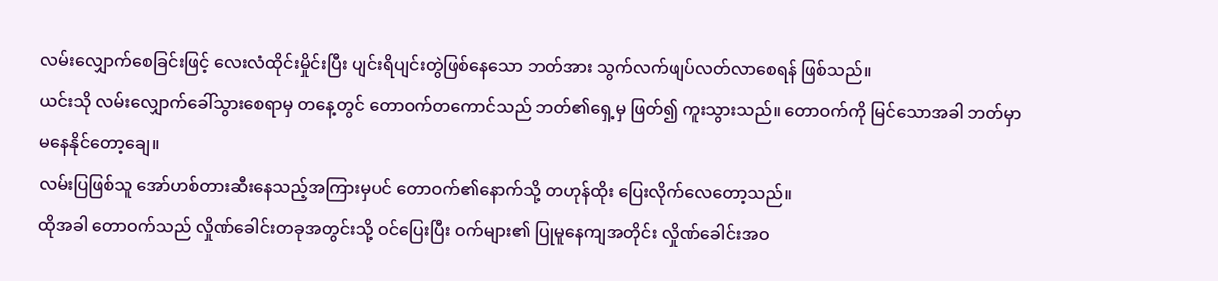လမ်းလျှောက်စေခြင်းဖြင့် လေးလံထိုင်းမှိုင်းပြီး ပျင်းရိပျင်းတွဲဖြစ်နေသော ဘတ်အား သွက်လက်ဖျပ်လတ်လာစေရန် ဖြစ်သည်။
ယင်းသို လမ်းလျှောက်ခေါ်သွားစေရာမှ တနေ့တွင် တောဝက်တကောင်သည် ဘတ်၏ရှေ့မှ ဖြတ်၍ ကူးသွားသည်။ တောဝက်ကို မြင်သောအခါ ဘတ်မှာ မနေနိုင်တော့ချေ။
လမ်းပြဖြစ်သူ အော်ဟစ်တားဆီးနေသည့်အကြားမှပင် တောဝက်၏နောက်သို့ တဟုန်ထိုး ပြေးလိုက်လေတော့သည်။
ထိုအခါ တောဝက်သည် လှိုဏ်ခေါင်းတခုအတွင်းသို့ ဝင်ပြေးပြီး ဝက်များ၏ ပြုမူနေကျအတိုင်း လှိုဏ်ခေါင်းအဝ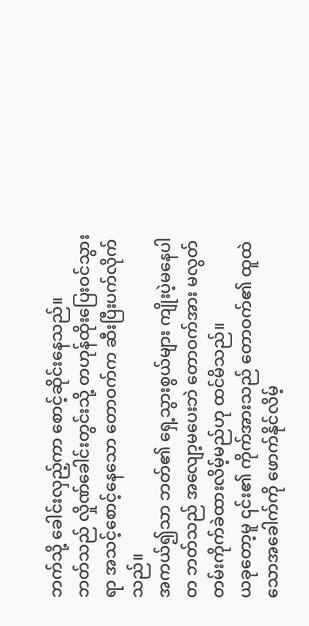ဘက်သို့ ခေါင်းလှည့်ကာ စောင့်ဆိုင်းနေသည်။
ဘတ်သည် လှိုဏ်ခေါင်းတွင်းသို့ တဟုန်ထိုးပြေးဝင်သွားရာ အသင့်စောင့်နေသော တောဝက်က ဆီးပြီးပက်လိုက်သည်။
အကယ်၍သာ ဘတ်၏ ရှေ့သွားစွယ်များ ကျိုးပဲ့မနေပါတ ဘတ်သည် အလျော့မပေးဘဲ တောဝက်အား မလွတ်တမ်းကိုက်ခဲထားလိမ့်မည်ဟု ထင်မိသည်။
ယခုတော့မူ ၎င်း၏ ကိုက်အားသည် တောဝက်၏ ထူထဲသောအခေါက်ကို ဖောက်နိုင်လိမ့်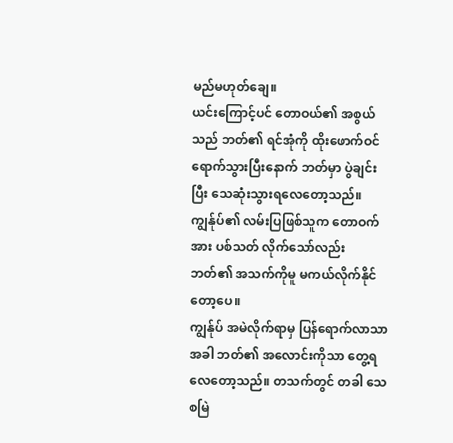မည်မဟုတ်ချေ။
ယင်းကြောင့်ပင် တောဝယ်၏ အစွယ်သည် ဘတ်၏ ရင်အုံကို ထိုးဖောက်ဝင်ရောက်သွားပြီးနောက် ဘတ်မှာ ပွဲချင်းပြီး သေဆုံးသွားရလေတော့သည်။ ကျွန်ုပ်၏ လမ်းပြဖြစ်သူက တောဝက်အား ပစ်သတ် လိုက်သော်လည်း ဘတ်၏ အသက်ကိုမူ မကယ်လိုက်နိုင်တော့ပေ။
ကျွန်ုပ် အမဲလိုက်ရာမှ ပြန်ရောက်လာသာအခါ ဘတ်၏ အလောင်းကိုသာ တွေ့ရလေတော့သည်။ တသက်တွင် တခါ သေစမြဲ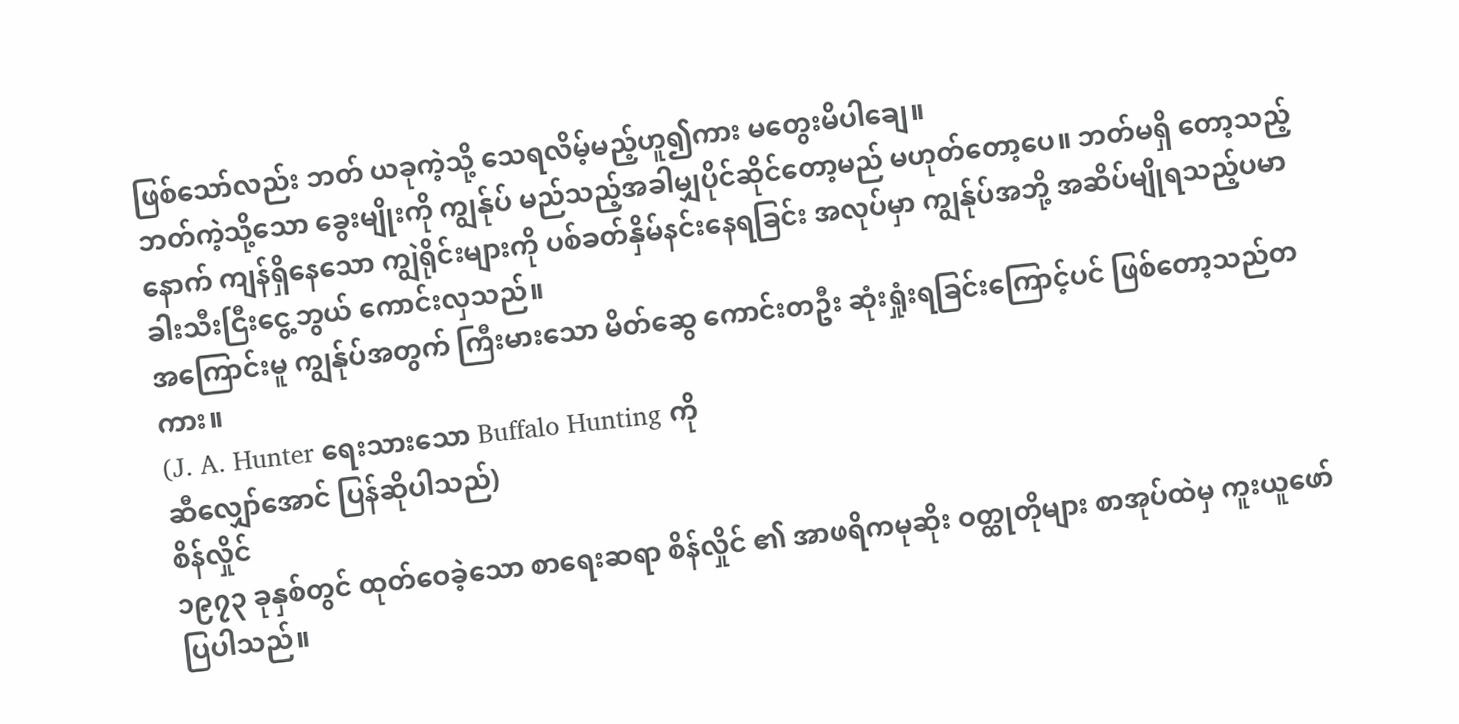ဖြစ်သော်လည်း ဘတ် ယခုကဲ့သို့ သေရလိမ့်မည့်ဟူ၍ကား မတွေးမိပါချေ။
ဘတ်ကဲ့သို့သော ခွေးမျိုးကို ကျွန်ုပ် မည်သည့်အခါမျှပိုင်ဆိုင်တော့မည် မဟုတ်တော့ပေ။ ဘတ်မရှိ တော့သည့်နောက် ကျန်ရှိနေသော ကျွဲရိုင်းများကို ပစ်ခတ်နှိမ်နင်းနေရခြင်း အလုပ်မှာ ကျွန်ုပ်အဘို့ အဆိပ်မျိုရသည့်ပမာ ခါးသီးငြီးငွေ့ဘွယ် ကောင်းလှသည်။
အကြောင်းမူ ကျွန်ုပ်အတွက် ကြီးမားသော မိတ်ဆွေ ကောင်းတဦး ဆုံးရှုံးရခြင်းကြောင့်ပင် ဖြစ်တော့သည်တကား။
(J. A. Hunter ရေးသားသော Buffalo Hunting ကို
ဆီလျှော်အောင် ပြန်ဆိုပါသည်)
စိန်လှိုင်
၁၉၇၃ ခုနှစ်တွင် ထုတ်ဝေခဲ့သော စာရေးဆရာ စိန်လှိုင် ၏ အာဖရိကမုဆိုး ဝတ္ထုတိုများ စာအုပ်ထဲမှ ကူးယူဖော်ပြပါသည်။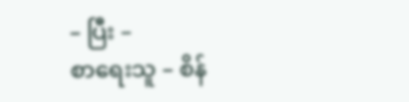– ပြီး –
စာရေးသူ – စိန်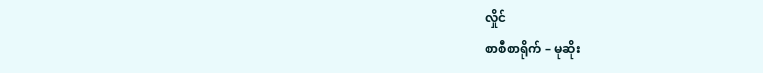လှိုင်
စာစီစာရိုက် – မုဆိုး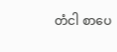တံငါ စာပေ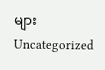များ
Uncategorized